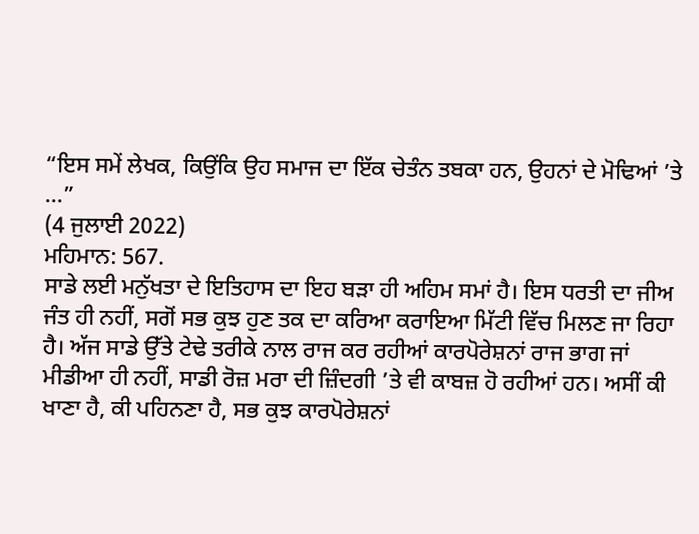“ਇਸ ਸਮੇਂ ਲੇਖਕ, ਕਿਉਂਕਿ ਉਹ ਸਮਾਜ ਦਾ ਇੱਕ ਚੇਤੰਨ ਤਬਕਾ ਹਨ, ਉਹਨਾਂ ਦੇ ਮੋਢਿਆਂ ’ਤੇ ...”
(4 ਜੁਲਾਈ 2022)
ਮਹਿਮਾਨ: 567.
ਸਾਡੇ ਲਈ ਮਨੁੱਖਤਾ ਦੇ ਇਤਿਹਾਸ ਦਾ ਇਹ ਬੜਾ ਹੀ ਅਹਿਮ ਸਮਾਂ ਹੈ। ਇਸ ਧਰਤੀ ਦਾ ਜੀਅ ਜੰਤ ਹੀ ਨਹੀਂ, ਸਗੋਂ ਸਭ ਕੁਝ ਹੁਣ ਤਕ ਦਾ ਕਰਿਆ ਕਰਾਇਆ ਮਿੱਟੀ ਵਿੱਚ ਮਿਲਣ ਜਾ ਰਿਹਾ ਹੈ। ਅੱਜ ਸਾਡੇ ਉੱਤੇ ਟੇਢੇ ਤਰੀਕੇ ਨਾਲ ਰਾਜ ਕਰ ਰਹੀਆਂ ਕਾਰਪੋਰੇਸ਼ਨਾਂ ਰਾਜ ਭਾਗ ਜਾਂ ਮੀਡੀਆ ਹੀ ਨਹੀਂ, ਸਾਡੀ ਰੋਜ਼ ਮਰਾ ਦੀ ਜ਼ਿੰਦਗੀ ’ਤੇ ਵੀ ਕਾਬਜ਼ ਹੋ ਰਹੀਆਂ ਹਨ। ਅਸੀਂ ਕੀ ਖਾਣਾ ਹੈ, ਕੀ ਪਹਿਨਣਾ ਹੈ, ਸਭ ਕੁਝ ਕਾਰਪੋਰੇਸ਼ਨਾਂ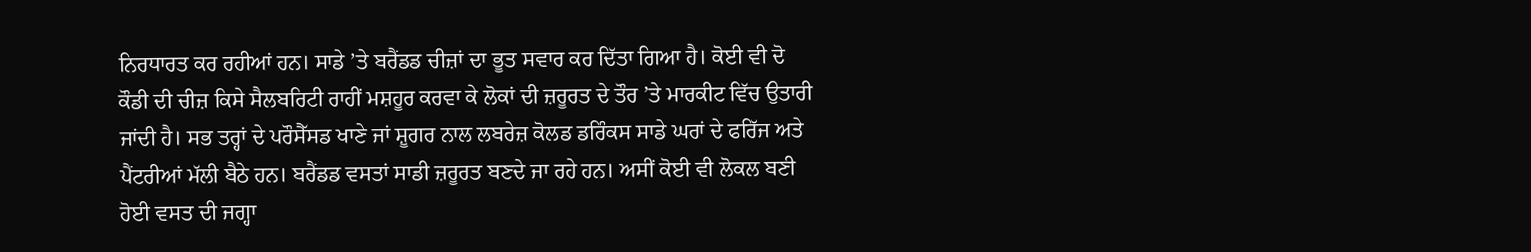ਨਿਰਧਾਰਤ ਕਰ ਰਹੀਆਂ ਹਨ। ਸਾਡੇ ’ਤੇ ਬਰੈਂਡਡ ਚੀਜ਼ਾਂ ਦਾ ਭੂਤ ਸਵਾਰ ਕਰ ਦਿੱਤਾ ਗਿਆ ਹੈ। ਕੋਈ ਵੀ ਦੋ ਕੌਡੀ ਦੀ ਚੀਜ਼ ਕਿਸੇ ਸੈਲਬਰਿਟੀ ਰਾਹੀਂ ਮਸ਼ਹੂਰ ਕਰਵਾ ਕੇ ਲੋਕਾਂ ਦੀ ਜ਼ਰੂਰਤ ਦੇ ਤੌਰ ’ਤੇ ਮਾਰਕੀਟ ਵਿੱਚ ਉਤਾਰੀ ਜਾਂਦੀ ਹੈ। ਸਭ ਤਰ੍ਹਾਂ ਦੇ ਪਰੌਸੈੱਸਡ ਖਾਣੇ ਜਾਂ ਸ਼ੂਗਰ ਨਾਲ ਲਬਰੇਜ਼ ਕੋਲਡ ਡਰਿੰਕਸ ਸਾਡੇ ਘਰਾਂ ਦੇ ਫਰਿੱਜ ਅਤੇ ਪੈਂਟਰੀਆਂ ਮੱਲੀ ਬੈਠੇ ਹਨ। ਬਰੈਂਡਡ ਵਸਤਾਂ ਸਾਡੀ ਜ਼ਰੂਰਤ ਬਣਦੇ ਜਾ ਰਹੇ ਹਨ। ਅਸੀਂ ਕੋਈ ਵੀ ਲੋਕਲ ਬਣੀ ਹੋਈ ਵਸਤ ਦੀ ਜਗ੍ਹਾ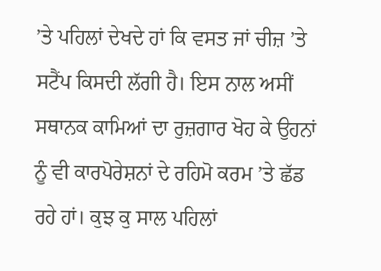’ਤੇ ਪਹਿਲਾਂ ਦੇਖਦੇ ਹਾਂ ਕਿ ਵਸਤ ਜਾਂ ਚੀਜ਼ ’ਤੇ ਸਟੈਂਪ ਕਿਸਦੀ ਲੱਗੀ ਹੈ। ਇਸ ਨਾਲ ਅਸੀਂ ਸਥਾਨਕ ਕਾਮਿਆਂ ਦਾ ਰੁਜ਼ਗਾਰ ਖੋਹ ਕੇ ਉਹਨਾਂ ਨੂੰ ਵੀ ਕਾਰਪੋਰੇਸ਼ਨਾਂ ਦੇ ਰਹਿਮੋ ਕਰਮ ’ਤੇ ਛੱਡ ਰਹੇ ਹਾਂ। ਕੁਝ ਕੁ ਸਾਲ ਪਹਿਲਾਂ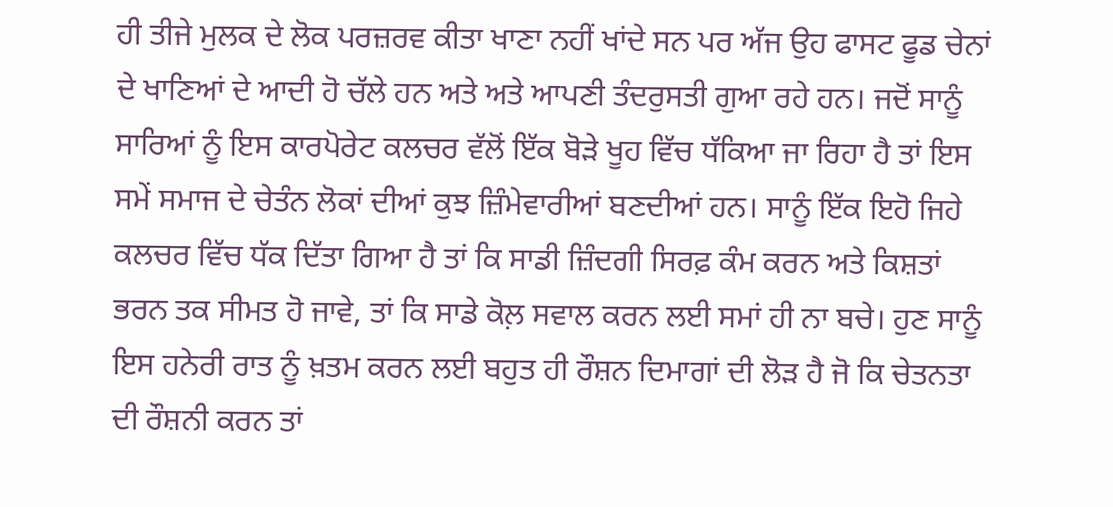ਹੀ ਤੀਜੇ ਮੁਲਕ ਦੇ ਲੋਕ ਪਰਜ਼ਰਵ ਕੀਤਾ ਖਾਣਾ ਨਹੀਂ ਖਾਂਦੇ ਸਨ ਪਰ ਅੱਜ ਉਹ ਫਾਸਟ ਫੂਡ ਚੇਨਾਂ ਦੇ ਖਾਣਿਆਂ ਦੇ ਆਦੀ ਹੋ ਚੱਲੇ ਹਨ ਅਤੇ ਅਤੇ ਆਪਣੀ ਤੰਦਰੁਸਤੀ ਗੁਆ ਰਹੇ ਹਨ। ਜਦੋਂ ਸਾਨੂੰ ਸਾਰਿਆਂ ਨੂੰ ਇਸ ਕਾਰਪੋਰੇਟ ਕਲਚਰ ਵੱਲੋਂ ਇੱਕ ਬੋੜੇ ਖੂਹ ਵਿੱਚ ਧੱਕਿਆ ਜਾ ਰਿਹਾ ਹੈ ਤਾਂ ਇਸ ਸਮੇਂ ਸਮਾਜ ਦੇ ਚੇਤੰਨ ਲੋਕਾਂ ਦੀਆਂ ਕੁਝ ਜ਼ਿੰਮੇਵਾਰੀਆਂ ਬਣਦੀਆਂ ਹਨ। ਸਾਨੂੰ ਇੱਕ ਇਹੋ ਜਿਹੇ ਕਲਚਰ ਵਿੱਚ ਧੱਕ ਦਿੱਤਾ ਗਿਆ ਹੈ ਤਾਂ ਕਿ ਸਾਡੀ ਜ਼ਿੰਦਗੀ ਸਿਰਫ਼ ਕੰਮ ਕਰਨ ਅਤੇ ਕਿਸ਼ਤਾਂ ਭਰਨ ਤਕ ਸੀਮਤ ਹੋ ਜਾਵੇ, ਤਾਂ ਕਿ ਸਾਡੇ ਕੋਲ਼ ਸਵਾਲ ਕਰਨ ਲਈ ਸਮਾਂ ਹੀ ਨਾ ਬਚੇ। ਹੁਣ ਸਾਨੂੰ ਇਸ ਹਨੇਰੀ ਰਾਤ ਨੂੰ ਖ਼ਤਮ ਕਰਨ ਲਈ ਬਹੁਤ ਹੀ ਰੌਸ਼ਨ ਦਿਮਾਗਾਂ ਦੀ ਲੋੜ ਹੈ ਜੋ ਕਿ ਚੇਤਨਤਾ ਦੀ ਰੌਸ਼ਨੀ ਕਰਨ ਤਾਂ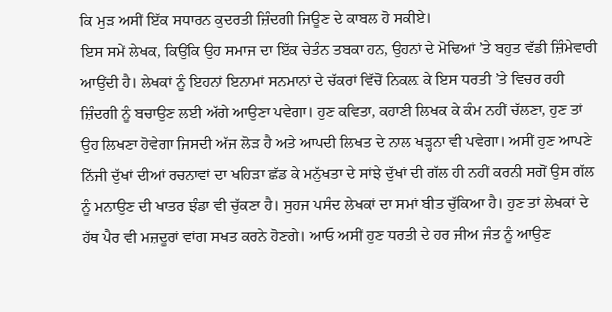ਕਿ ਮੁੜ ਅਸੀਂ ਇੱਕ ਸਧਾਰਨ ਕੁਦਰਤੀ ਜ਼ਿੰਦਗੀ ਜਿਊਣ ਦੇ ਕਾਬਲ ਹੋ ਸਕੀਏ।
ਇਸ ਸਮੇਂ ਲੇਖਕ, ਕਿਉਂਕਿ ਉਹ ਸਮਾਜ ਦਾ ਇੱਕ ਚੇਤੰਨ ਤਬਕਾ ਹਨ, ਉਹਨਾਂ ਦੇ ਮੋਢਿਆਂ ’ਤੇ ਬਹੁਤ ਵੱਡੀ ਜ਼ਿੰਮੇਵਾਰੀ ਆਉਂਦੀ ਹੈ। ਲੇਖਕਾਂ ਨੂੰ ਇਹਨਾਂ ਇਨਾਮਾਂ ਸਨਮਾਨਾਂ ਦੇ ਚੱਕਰਾਂ ਵਿੱਚੋਂ ਨਿਕਲ਼ ਕੇ ਇਸ ਧਰਤੀ ’ਤੇ ਵਿਚਰ ਰਹੀ ਜ਼ਿੰਦਗੀ ਨੂੰ ਬਚਾਉਣ ਲਈ ਅੱਗੇ ਆਉਣਾ ਪਵੇਗਾ। ਹੁਣ ਕਵਿਤਾ, ਕਹਾਣੀ ਲਿਖਕ ਕੇ ਕੰਮ ਨਹੀਂ ਚੱਲਣਾ, ਹੁਣ ਤਾਂ ਉਹ ਲਿਖਣਾ ਹੋਵੇਗਾ ਜਿਸਦੀ ਅੱਜ ਲੋੜ ਹੈ ਅਤੇ ਆਪਦੀ ਲਿਖਤ ਦੇ ਨਾਲ ਖੜ੍ਹਨਾ ਵੀ ਪਵੇਗਾ। ਅਸੀਂ ਹੁਣ ਆਪਣੇ ਨਿੱਜੀ ਦੁੱਖਾਂ ਦੀਆਂ ਰਚਨਾਵਾਂ ਦਾ ਖਹਿੜਾ ਛੱਡ ਕੇ ਮਨੁੱਖਤਾ ਦੇ ਸਾਂਝੇ ਦੁੱਖਾਂ ਦੀ ਗੱਲ ਹੀ ਨਹੀਂ ਕਰਨੀ ਸਗੋਂ ਉਸ ਗੱਲ ਨੂੰ ਮਨਾਉਣ ਦੀ ਖਾਤਰ ਝੰਡਾ ਵੀ ਚੁੱਕਣਾ ਹੈ। ਸੁਹਜ ਪਸੰਦ ਲੇਖਕਾਂ ਦਾ ਸਮਾਂ ਬੀਤ ਚੁੱਕਿਆ ਹੈ। ਹੁਣ ਤਾਂ ਲੇਖਕਾਂ ਦੇ ਹੱਥ ਪੈਰ ਵੀ ਮਜ਼ਦੂਰਾਂ ਵਾਂਗ ਸਖਤ ਕਰਨੇ ਹੋਣਗੇ। ਆਓ ਅਸੀਂ ਹੁਣ ਧਰਤੀ ਦੇ ਹਰ ਜੀਅ ਜੰਤ ਨੂੰ ਆਉਣ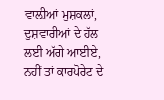ਵਾਲ਼ੀਆਂ ਮੁਸ਼ਕਲਾਂ, ਦੁਸ਼ਵਾਰੀਆਂ ਦੇ ਹੱਲ ਲਈ ਅੱਗੇ ਆਈਏ, ਨਹੀਂ ਤਾਂ ਕਾਰਪੋਰੇਟ ਦੇ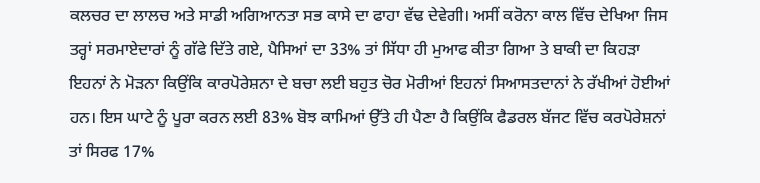ਕਲਚਰ ਦਾ ਲਾਲਚ ਅਤੇ ਸਾਡੀ ਅਗਿਆਨਤਾ ਸਭ ਕਾਸੇ ਦਾ ਫਾਹਾ ਵੱਢ ਦੇਵੇਗੀ। ਅਸੀਂ ਕਰੋਨਾ ਕਾਲ ਵਿੱਚ ਦੇਖਿਆ ਜਿਸ ਤਰ੍ਹਾਂ ਸਰਮਾਏਦਾਰਾਂ ਨੂੰ ਗੱਫੇ ਦਿੱਤੇ ਗਏ, ਪੈਸਿਆਂ ਦਾ 33% ਤਾਂ ਸਿੱਧਾ ਹੀ ਮੁਆਫ ਕੀਤਾ ਗਿਆ ਤੇ ਬਾਕੀ ਦਾ ਕਿਹੜਾ ਇਹਨਾਂ ਨੇ ਮੋੜਨਾ ਕਿਉਂਕਿ ਕਾਰਪੋਰੇਸ਼ਨਾ ਦੇ ਬਚਾ ਲਈ ਬਹੁਤ ਚੋਰ ਮੋਰੀਆਂ ਇਹਨਾਂ ਸਿਆਸਤਦਾਨਾਂ ਨੇ ਰੱਖੀਆਂ ਹੋਈਆਂ ਹਨ। ਇਸ ਘਾਟੇ ਨੂੰ ਪੂਰਾ ਕਰਨ ਲਈ 83% ਬੋਝ ਕਾਮਿਆਂ ਉੱਤੇ ਹੀ ਪੈਣਾ ਹੈ ਕਿਉਂਕਿ ਫੈਡਰਲ ਬੱਜਟ ਵਿੱਚ ਕਰਪੋਰੇਸ਼ਨਾਂ ਤਾਂ ਸਿਰਫ 17%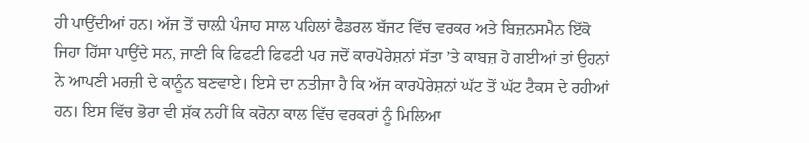ਹੀ ਪਾਉਂਦੀਆਂ ਹਨ। ਅੱਜ ਤੋਂ ਚਾਲ਼ੀ ਪੰਜਾਹ ਸਾਲ ਪਹਿਲਾਂ ਫੈਡਰਲ ਬੱਜਟ ਵਿੱਚ ਵਰਕਰ ਅਤੇ ਬਿਜ਼ਨਸਮੈਨ ਇੱਕੋ ਜਿਹਾ ਹਿੱਸਾ ਪਾਉਂਦੇ ਸਨ, ਜਾਣੀ ਕਿ ਫਿਫਟੀ ਫਿਫਟੀ ਪਰ ਜਦੋਂ ਕਾਰਪੋਰੇਸ਼ਨਾਂ ਸੱਤਾ ’ਤੇ ਕਾਬਜ਼ ਹੋ ਗਈਆਂ ਤਾਂ ਉਹਨਾਂ ਨੇ ਆਪਣੀ ਮਰਜ਼ੀ ਦੇ ਕਾਨੂੰਨ ਬਣਵਾਏ। ਇਸੇ ਦਾ ਨਤੀਜਾ ਹੈ ਕਿ ਅੱਜ ਕਾਰਪੋਰੇਸ਼ਨਾਂ ਘੱਟ ਤੋਂ ਘੱਟ ਟੈਕਸ ਦੇ ਰਹੀਆਂ ਹਨ। ਇਸ ਵਿੱਚ ਭੋਰਾ ਵੀ ਸ਼ੱਕ ਨਹੀਂ ਕਿ ਕਰੋਨਾ ਕਾਲ ਵਿੱਚ ਵਰਕਰਾਂ ਨੂੰ ਮਿਲਿਆ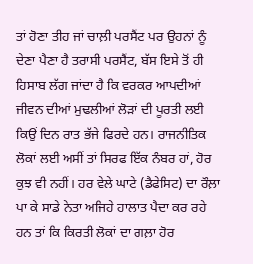ਤਾਂ ਹੋਣਾ ਤੀਹ ਜਾਂ ਚਾਲ਼ੀ ਪਰਸੈਂਟ ਪਰ ਉਹਨਾਂ ਨੂੰ ਦੇਣਾ ਪੈਣਾ ਹੈ ਤਰਾਸੀ ਪਰਸੈਂਟ, ਬੱਸ ਇਸੇ ਤੋਂ ਹੀ ਹਿਸਾਬ ਲੱਗ ਜਾਂਦਾ ਹੈ ਕਿ ਵਰਕਰ ਆਪਦੀਆਂ ਜੀਵਨ ਦੀਆਂ ਮੁਢਲੀਆਂ ਲੋੜਾਂ ਦੀ ਪੂਰਤੀ ਲਈ ਕਿਉਂ ਦਿਨ ਰਾਤ ਭੱਜੇ ਫਿਰਦੇ ਹਨ। ਰਾਜਨੀਤਿਕ ਲੋਕਾਂ ਲਈ ਅਸੀਂ ਤਾਂ ਸਿਰਫ ਇੱਕ ਨੰਬਰ ਹਾਂ, ਹੋਰ ਕੁਝ ਵੀ ਨਹੀਂ। ਹਰ ਵੇਲੇ ਘਾਟੇ (ਡੈਫੇਸਿਟ) ਦਾ ਰੌਲ਼ਾ ਪਾ ਕੇ ਸਾਡੇ ਨੇਤਾ ਅਜਿਹੇ ਹਾਲਾਤ ਪੈਦਾ ਕਰ ਰਹੇ ਹਨ ਤਾਂ ਕਿ ਕਿਰਤੀ ਲੋਕਾਂ ਦਾ ਗਲ਼ਾ ਹੋਰ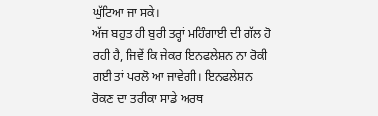ਘੁੱਟਿਆ ਜਾ ਸਕੇ।
ਅੱਜ ਬਹੁਤ ਹੀ ਬੁਰੀ ਤਰ੍ਹਾਂ ਮਹਿੰਗਾਈ ਦੀ ਗੱਲ ਹੋ ਰਹੀ ਹੈ, ਜਿਵੇਂ ਕਿ ਜੇਕਰ ਇਨਫਲੇਸ਼ਨ ਨਾ ਰੋਕੀ ਗਈ ਤਾਂ ਪਰਲੋ ਆ ਜਾਵੇਗੀ। ਇਨਫਲੇਸ਼ਨ ਰੋਕਣ ਦਾ ਤਰੀਕਾ ਸਾਡੇ ਅਰਥ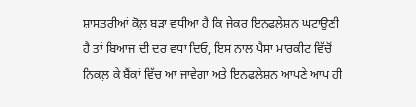ਸ਼ਾਸਤਰੀਆਂ ਕੋਲ਼ ਬੜਾ ਵਧੀਆ ਹੈ ਕਿ ਜੇਕਰ ਇਨਫਲੇਸ਼ਨ ਘਟਾਉਣੀ ਹੈ ਤਾਂ ਬਿਆਜ ਦੀ ਦਰ ਵਧਾ ਦਿਓ, ਇਸ ਨਾਲ ਪੈਸਾ ਮਾਰਕੀਟ ਵਿੱਚੋਂ ਨਿਕਲ਼ ਕੇ ਬੈਂਕਾਂ ਵਿੱਚ ਆ ਜਾਵੇਗਾ ਅਤੇ ਇਨਫਲੇਸ਼ਨ ਆਪਣੇ ਆਪ ਹੀ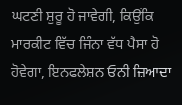ਘਟਣੀ ਸ਼ੁਰੂ ਹੋ ਜਾਵੇਗੀ, ਕਿਉਂਕਿ ਮਾਰਕੀਟ ਵਿੱਚ ਜਿੰਨਾ ਵੱਧ ਪੈਸਾ ਹੋ ਹੋਵੇਗਾ, ਇਨਫਲੇਸ਼ਨ ਓਨੀ ਜ਼ਿਆਦਾ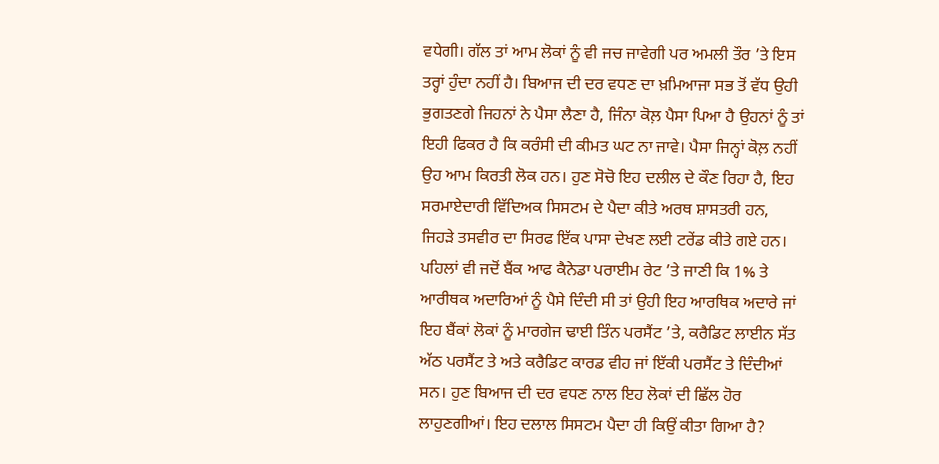ਵਧੇਗੀ। ਗੱਲ ਤਾਂ ਆਮ ਲੋਕਾਂ ਨੂੰ ਵੀ ਜਚ ਜਾਵੇਗੀ ਪਰ ਅਮਲੀ ਤੌਰ ’ਤੇ ਇਸ ਤਰ੍ਹਾਂ ਹੁੰਦਾ ਨਹੀਂ ਹੈ। ਬਿਆਜ ਦੀ ਦਰ ਵਧਣ ਦਾ ਖ਼ਮਿਆਜਾ ਸਭ ਤੋਂ ਵੱਧ ਉਹੀ ਭੁਗਤਣਗੇ ਜਿਹਨਾਂ ਨੇ ਪੈਸਾ ਲੈਣਾ ਹੈ, ਜਿੰਨਾ ਕੋਲ਼ ਪੈਸਾ ਪਿਆ ਹੈ ਉਹਨਾਂ ਨੂੰ ਤਾਂ ਇਹੀ ਫਿਕਰ ਹੈ ਕਿ ਕਰੰਸੀ ਦੀ ਕੀਮਤ ਘਟ ਨਾ ਜਾਵੇ। ਪੈਸਾ ਜਿਨ੍ਹਾਂ ਕੋਲ਼ ਨਹੀਂ ਉਹ ਆਮ ਕਿਰਤੀ ਲੋਕ ਹਨ। ਹੁਣ ਸੋਚੋ ਇਹ ਦਲੀਲ ਦੇ ਕੌਣ ਰਿਹਾ ਹੈ, ਇਹ ਸਰਮਾਏਦਾਰੀ ਵਿੱਦਿਅਕ ਸਿਸਟਮ ਦੇ ਪੈਦਾ ਕੀਤੇ ਅਰਥ ਸ਼ਾਸਤਰੀ ਹਨ, ਜਿਹੜੇ ਤਸਵੀਰ ਦਾ ਸਿਰਫ ਇੱਕ ਪਾਸਾ ਦੇਖਣ ਲਈ ਟਰੇਂਡ ਕੀਤੇ ਗਏ ਹਨ। ਪਹਿਲਾਂ ਵੀ ਜਦੋਂ ਬੈਂਕ ਆਫ ਕੈਨੇਡਾ ਪਰਾਈਮ ਰੇਟ ’ਤੇ ਜਾਣੀ ਕਿ 1% ਤੇ ਆਰੀਥਕ ਅਦਾਰਿਆਂ ਨੂੰ ਪੈਸੇ ਦਿੰਦੀ ਸੀ ਤਾਂ ਉਹੀ ਇਹ ਆਰਥਿਕ ਅਦਾਰੇ ਜਾਂ ਇਹ ਬੈਂਕਾਂ ਲੋਕਾਂ ਨੂੰ ਮਾਰਗੇਜ ਢਾਈ ਤਿੰਨ ਪਰਸੈਂਟ ’ਤੇ, ਕਰੈਡਿਟ ਲਾਈਨ ਸੱਤ ਅੱਠ ਪਰਸੈਂਟ ਤੇ ਅਤੇ ਕਰੈਡਿਟ ਕਾਰਡ ਵੀਹ ਜਾਂ ਇੱਕੀ ਪਰਸੈਂਟ ਤੇ ਦਿੰਦੀਆਂ ਸਨ। ਹੁਣ ਬਿਆਜ ਦੀ ਦਰ ਵਧਣ ਨਾਲ ਇਹ ਲੋਕਾਂ ਦੀ ਛਿੱਲ ਹੋਰ ਲਾਹੁਣਗੀਆਂ। ਇਹ ਦਲਾਲ ਸਿਸਟਮ ਪੈਦਾ ਹੀ ਕਿਉਂ ਕੀਤਾ ਗਿਆ ਹੈ?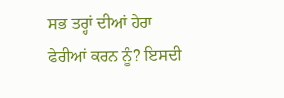ਸਭ ਤਰ੍ਹਾਂ ਦੀਆਂ ਹੇਰਾ ਫੇਰੀਆਂ ਕਰਨ ਨੂੰ? ਇਸਦੀ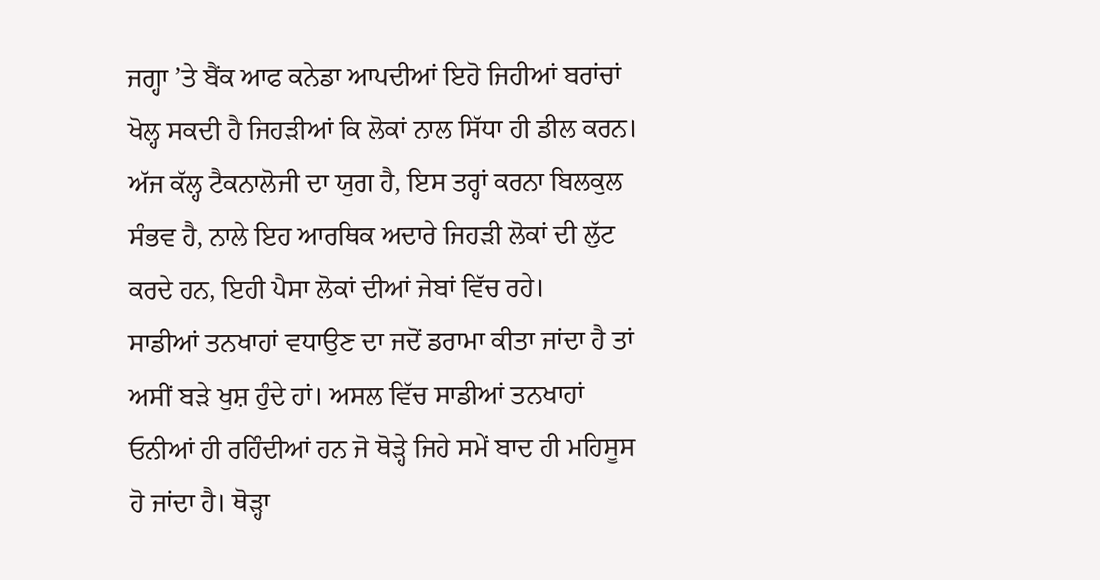ਜਗ੍ਹਾ ’ਤੇ ਬੈਂਕ ਆਫ ਕਨੇਡਾ ਆਪਦੀਆਂ ਇਹੋ ਜਿਹੀਆਂ ਬਰਾਂਚਾਂ ਖੋਲ੍ਹ ਸਕਦੀ ਹੈ ਜਿਹੜੀਆਂ ਕਿ ਲੋਕਾਂ ਨਾਲ ਸਿੱਧਾ ਹੀ ਡੀਲ ਕਰਨ। ਅੱਜ ਕੱਲ੍ਹ ਟੈਕਨਾਲੋਜੀ ਦਾ ਯੁਗ ਹੈ, ਇਸ ਤਰ੍ਹਾਂ ਕਰਨਾ ਬਿਲਕੁਲ ਸੰਭਵ ਹੈ, ਨਾਲੇ ਇਹ ਆਰਥਿਕ ਅਦਾਰੇ ਜਿਹੜੀ ਲੋਕਾਂ ਦੀ ਲੁੱਟ ਕਰਦੇ ਹਨ, ਇਹੀ ਪੈਸਾ ਲੋਕਾਂ ਦੀਆਂ ਜੇਬਾਂ ਵਿੱਚ ਰਹੇ।
ਸਾਡੀਆਂ ਤਨਖਾਹਾਂ ਵਧਾਉਣ ਦਾ ਜਦੋਂ ਡਰਾਮਾ ਕੀਤਾ ਜਾਂਦਾ ਹੈ ਤਾਂ ਅਸੀਂ ਬੜੇ ਖੁਸ਼ ਹੁੰਦੇ ਹਾਂ। ਅਸਲ ਵਿੱਚ ਸਾਡੀਆਂ ਤਨਖਾਹਾਂ ਓਨੀਆਂ ਹੀ ਰਹਿੰਦੀਆਂ ਹਨ ਜੋ ਥੋੜ੍ਹੇ ਜਿਹੇ ਸਮੇਂ ਬਾਦ ਹੀ ਮਹਿਸੂਸ ਹੋ ਜਾਂਦਾ ਹੈ। ਥੋੜ੍ਹਾ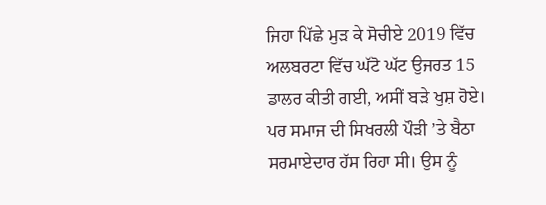ਜਿਹਾ ਪਿੱਛੇ ਮੁੜ ਕੇ ਸੋਚੀਏ 2019 ਵਿੱਚ ਅਲਬਰਟਾ ਵਿੱਚ ਘੱਟੋ ਘੱਟ ਉਜਰਤ 15 ਡਾਲਰ ਕੀਤੀ ਗਈ, ਅਸੀਂ ਬੜੇ ਖੁਸ਼ ਹੋਏ। ਪਰ ਸਮਾਜ ਦੀ ਸਿਖਰਲੀ ਪੌੜੀ ’ਤੇ ਬੈਠਾ ਸਰਮਾਏਦਾਰ ਹੱਸ ਰਿਹਾ ਸੀ। ਉਸ ਨੂੰ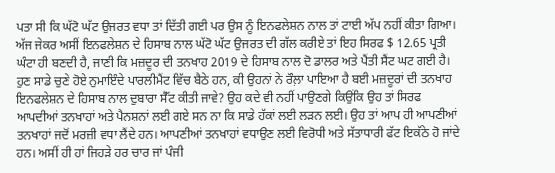ਪਤਾ ਸੀ ਕਿ ਘੱਟੋ ਘੱਟ ਉਜਰਤ ਵਧਾ ਤਾਂ ਦਿੱਤੀ ਗਈ ਪਰ ਉਸ ਨੂੰ ਇਨਫਲੇਸ਼ਨ ਨਾਲ ਤਾਂ ਟਾਈ ਅੱਪ ਨਹੀਂ ਕੀਤਾ ਗਿਆ। ਅੱਜ ਜੇਕਰ ਅਸੀਂ ਇਨਫਲੇਸ਼ਨ ਦੇ ਹਿਸਾਬ ਨਾਲ ਘੱਟੋ ਘੱਟ ਉਜਰਤ ਦੀ ਗੱਲ ਕਰੀਏ ਤਾਂ ਇਹ ਸਿਰਫ $ 12.65 ਪ੍ਰਤੀ ਘੰਟਾ ਹੀ ਬਣਦੀ ਹੈ, ਜਾਣੀ ਕਿ ਮਜ਼ਦੂਰ ਦੀ ਤਨਖਾਹ 2019 ਦੇ ਹਿਸਾਬ ਨਾਲ ਦੋ ਡਾਲਰ ਅਤੇ ਪੈਂਤੀ ਸੈਂਟ ਘਟ ਗਈ ਹੈ। ਹੁਣ ਸਾਡੇ ਚੁਣੇ ਹੋਏ ਨੁਮਾਇੰਦੇ ਪਾਰਲੀਮੈਂਟ ਵਿੱਚ ਬੈਠੇ ਹਨ, ਕੀ ਉਹਨਾਂ ਨੇ ਰੌਲ਼ਾ ਪਾਇਆ ਹੈ ਬਈ ਮਜ਼ਦੂਰਾਂ ਦੀ ਤਨਖਾਹ ਇਨਫਲੇਸ਼ਨ ਦੇ ਹਿਸਾਬ ਨਾਲ ਦੁਬਾਰਾ ਸੈੱਟ ਕੀਤੀ ਜਾਵੇ? ਉਹ ਕਦੇ ਵੀ ਨਹੀਂ ਪਾਉਣਗੇ ਕਿਉਂਕਿ ਉਹ ਤਾਂ ਸਿਰਫ ਆਪਦੀਆਂ ਤਨਖਾਹਾਂ ਅਤੇ ਪੈਨਸ਼ਨਾਂ ਲਈ ਗਏ ਸਨ ਨਾ ਕਿ ਸਾਡੇ ਹੱਕਾਂ ਲਈ ਲੜਨ ਲਈ। ਉਹ ਤਾਂ ਆਪ ਹੀ ਆਪਣੀਆਂ ਤਨਖਾਹਾਂ ਜਦੋਂ ਮਰਜ਼ੀ ਵਧਾ ਲੈਂਦੇ ਹਨ। ਆਪਣੀਆਂ ਤਨਖਾਹਾਂ ਵਧਾਉਣ ਲਈ ਵਿਰੋਧੀ ਅਤੇ ਸੱਤਾਧਾਰੀ ਫੱਟ ਇਕੱਠੇ ਹੋ ਜਾਂਦੇ ਹਨ। ਅਸੀਂ ਹੀ ਹਾਂ ਜਿਹੜੇ ਹਰ ਚਾਰ ਜਾਂ ਪੰਜੀ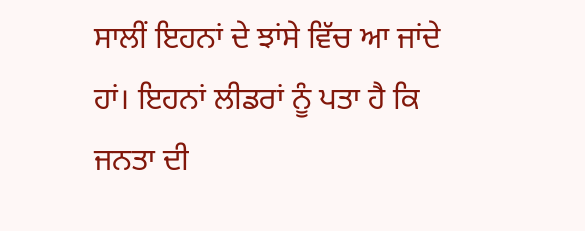ਸਾਲੀਂ ਇਹਨਾਂ ਦੇ ਝਾਂਸੇ ਵਿੱਚ ਆ ਜਾਂਦੇ ਹਾਂ। ਇਹਨਾਂ ਲੀਡਰਾਂ ਨੂੰ ਪਤਾ ਹੈ ਕਿ ਜਨਤਾ ਦੀ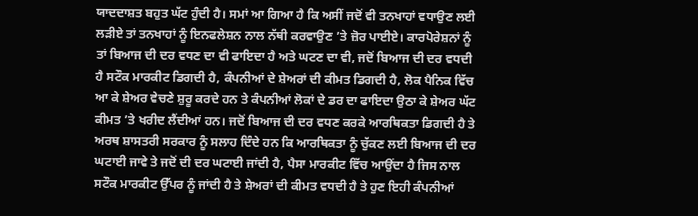ਯਾਦਦਾਸ਼ਤ ਬਹੁਤ ਘੱਟ ਹੁੰਦੀ ਹੈ। ਸਮਾਂ ਆ ਗਿਆ ਹੈ ਕਿ ਅਸੀਂ ਜਦੋਂ ਵੀ ਤਨਖਾਹਾਂ ਵਧਾਉਣ ਲਈ ਲੜੀਏ ਤਾਂ ਤਨਖਾਹਾਂ ਨੂੰ ਇਨਫਲੇਸ਼ਨ ਨਾਲ ਨੱਥੀ ਕਰਵਾਉਣ ’ਤੇ ਜ਼ੋਰ ਪਾਈਏ। ਕਾਰਪੋਰੇਸ਼ਨਾਂ ਨੂੰ ਤਾਂ ਬਿਆਜ ਦੀ ਦਰ ਵਧਣ ਦਾ ਵੀ ਫਾਇਦਾ ਹੈ ਅਤੇ ਘਟਣ ਦਾ ਵੀ, ਜਦੋਂ ਬਿਆਜ ਦੀ ਦਰ ਵਧਦੀ ਹੈ ਸਟੌਕ ਮਾਰਕੀਟ ਡਿਗਦੀ ਹੈ, ਕੰਪਨੀਆਂ ਦੇ ਸ਼ੇਅਰਾਂ ਦੀ ਕੀਮਤ ਡਿਗਦੀ ਹੈ, ਲੋਕ ਪੈਨਿਕ ਵਿੱਚ ਆ ਕੇ ਸ਼ੇਅਰ ਵੇਚਣੇ ਸ਼ੁਰੂ ਕਰਦੇ ਹਨ ਤੇ ਕੰਪਨੀਆਂ ਲੋਕਾਂ ਦੇ ਡਰ ਦਾ ਫਾਇਦਾ ਉਠਾ ਕੇ ਸ਼ੇਅਰ ਘੱਟ ਕੀਮਤ ’ਤੇ ਖਰੀਦ ਲੈਂਦੀਆਂ ਹਨ। ਜਦੋਂ ਬਿਆਜ ਦੀ ਦਰ ਵਧਣ ਕਰਕੇ ਆਰਥਿਕਤਾ ਡਿਗਦੀ ਹੈ ਤੇ ਅਰਥ ਸ਼ਾਸਤਰੀ ਸਰਕਾਰ ਨੂੰ ਸਲਾਹ ਦਿੰਦੇ ਹਨ ਕਿ ਆਰਥਿਕਤਾ ਨੂੰ ਚੁੱਕਣ ਲਈ ਬਿਆਜ ਦੀ ਦਰ ਘਟਾਈ ਜਾਵੇ ਤੇ ਜਦੋਂ ਦੀ ਦਰ ਘਟਾਈ ਜਾਂਦੀ ਹੈ, ਪੈਸਾ ਮਾਰਕੀਟ ਵਿੱਚ ਆਉਂਦਾ ਹੈ ਜਿਸ ਨਾਲ ਸਟੌਕ ਮਾਰਕੀਟ ਉੱਪਰ ਨੂੰ ਜਾਂਦੀ ਹੈ ਤੇ ਸ਼ੇਅਰਾਂ ਦੀ ਕੀਮਤ ਵਧਦੀ ਹੈ ਤੇ ਹੁਣ ਇਹੀ ਕੰਪਨੀਆਂ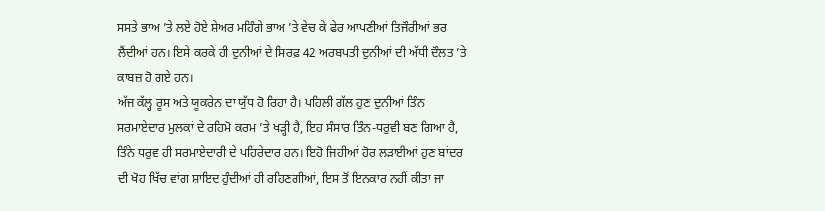ਸਸਤੇ ਭਾਅ ’ਤੇ ਲਏ ਹੋਏ ਸ਼ੇਅਰ ਮਹਿੰਗੇ ਭਾਅ ’ਤੇ ਵੇਚ ਕੇ ਫੇਰ ਆਪਣੀਆਂ ਤਿਜੌਰੀਆਂ ਭਰ ਲੈਂਦੀਆਂ ਹਨ। ਇਸੇ ਕਰਕੇ ਹੀ ਦੁਨੀਆਂ ਦੇ ਸਿਰਫ਼ 42 ਅਰਬਪਤੀ ਦੁਨੀਆਂ ਦੀ ਅੱਧੀ ਦੌਲਤ ’ਤੇ ਕਾਬਜ਼ ਹੋ ਗਏ ਹਨ।
ਅੱਜ ਕੱਲ੍ਹ ਰੂਸ ਅਤੇ ਯੂਕਰੇਨ ਦਾ ਯੁੱਧ ਹੋ ਰਿਹਾ ਹੈ। ਪਹਿਲੀ ਗੱਲ ਹੁਣ ਦੁਨੀਆਂ ਤਿੰਨ ਸਰਮਾਏਦਾਰ ਮੁਲਕਾਂ ਦੇ ਰਹਿਮੋ ਕਰਮ ’ਤੇ ਖੜ੍ਹੀ ਹੈ, ਇਹ ਸੰਸਾਰ ਤਿੰਨ-ਧਰੁਵੀ ਬਣ ਗਿਆ ਹੈ, ਤਿੰਨੇ ਧਰੁਵ ਹੀ ਸਰਮਾਏਦਾਰੀ ਦੇ ਪਹਿਰੇਦਾਰ ਹਨ। ਇਹੋ ਜਿਹੀਆਂ ਹੋਰ ਲੜਾਈਆਂ ਹੁਣ ਬਾਂਦਰ ਦੀ ਖੋਹ ਖਿੱਚ ਵਾਂਗ ਸ਼ਾਇਦ ਹੁੰਦੀਆਂ ਹੀ ਰਹਿਣਗੀਆਂ, ਇਸ ਤੋਂ ਇਨਕਾਰ ਨਹੀਂ ਕੀਤਾ ਜਾ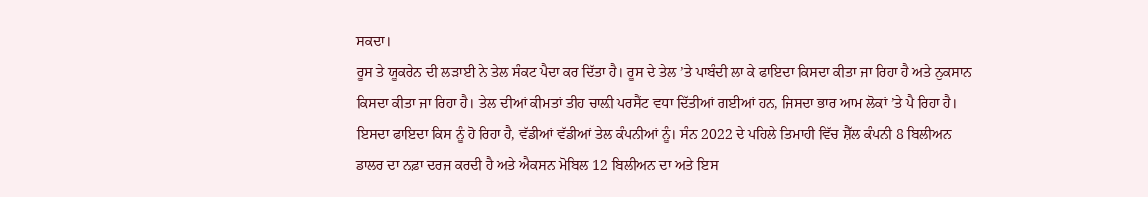ਸਕਦਾ।
ਰੂਸ ਤੇ ਯੂਕਰੇਨ ਦੀ ਲੜਾਈ ਨੇ ਤੇਲ ਸੰਕਟ ਪੈਦਾ ਕਰ ਦਿੱਤਾ ਹੈ। ਰੂਸ ਦੇ ਤੇਲ ’ਤੇ ਪਾਬੰਦੀ ਲਾ ਕੇ ਫਾਇਦਾ ਕਿਸਦਾ ਕੀਤਾ ਜਾ ਰਿਹਾ ਹੈ ਅਤੇ ਨੁਕਸਾਨ ਕਿਸਦਾ ਕੀਤਾ ਜਾ ਰਿਹਾ ਹੈ। ਤੇਲ ਦੀਆਂ ਕੀਮਤਾਂ ਤੀਹ ਚਾਲ਼ੀ ਪਰਸੈਂਟ ਵਧਾ ਦਿੱਤੀਆਂ ਗਈਆਂ ਹਨ, ਜਿਸਦਾ ਭਾਰ ਆਮ ਲੋਕਾਂ ’ਤੇ ਪੈ ਰਿਹਾ ਹੈ। ਇਸਦਾ ਫਾਇਦਾ ਕਿਸ ਨੂੰ ਹੋ ਰਿਹਾ ਹੈ, ਵੱਡੀਆਂ ਵੱਡੀਆਂ ਤੇਲ ਕੰਪਨੀਆਂ ਨੂੰ। ਸੰਨ 2022 ਦੇ ਪਹਿਲੇ ਤਿਮਾਹੀ ਵਿੱਚ ਸ਼ੈੱਲ ਕੰਪਨੀ 8 ਬਿਲੀਅਨ ਡਾਲਰ ਦਾ ਨਫ਼ਾ ਦਰਜ ਕਰਦੀ ਹੈ ਅਤੇ ਐਕਸਨ ਮੋਬਿਲ 12 ਬਿਲੀਅਨ ਦਾ ਅਤੇ ਇਸ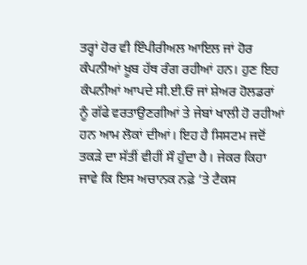ਤਰ੍ਹਾਂ ਹੋਰ ਵੀ ਇੰਪੀਰੀਅਲ ਆਇਲ ਜਾਂ ਹੋਰ ਕੰਪਨੀਆਂ ਖ਼ੂਬ ਹੱਥ ਰੰਗ ਰਹੀਆਂ ਹਨ। ਹੁਣ ਇਹ ਕੰਪਨੀਆਂ ਆਪਦੇ ਸੀ.ਈ.ਓ ਜਾਂ ਸ਼ੇਅਰ ਹੋਲਡਰਾਂ ਨੂੰ ਗੱਫੇ ਵਰਤਾਉਣਗੀਆਂ ਤੇ ਜੇਬਾਂ ਖਾਲੀ ਹੋ ਰਹੀਆਂ ਹਨ ਆਮ ਲੋਕਾਂ ਦੀਆਂ। ਇਹ ਹੈ ਸਿਸਟਮ ਜਦੋਂ ਤਕੜੇ ਦਾ ਸੱਤੀਂ ਵੀਹੀਂ ਸੌ ਹੁੰਦਾ ਹੈ। ਜੇਕਰ ਕਿਹਾ ਜਾਵੇ ਕਿ ਇਸ ਅਚਾਨਕ ਨਫ਼ੇ ’ਤੇ ਟੈਕਸ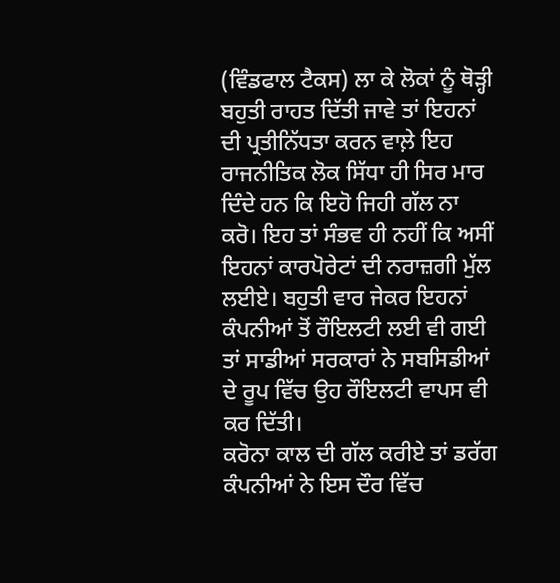(ਵਿੰਡਫਾਲ ਟੈਕਸ) ਲਾ ਕੇ ਲੋਕਾਂ ਨੂੰ ਥੋੜ੍ਹੀ ਬਹੁਤੀ ਰਾਹਤ ਦਿੱਤੀ ਜਾਵੇ ਤਾਂ ਇਹਨਾਂ ਦੀ ਪ੍ਰਤੀਨਿੱਧਤਾ ਕਰਨ ਵਾਲ਼ੇ ਇਹ ਰਾਜਨੀਤਿਕ ਲੋਕ ਸਿੱਧਾ ਹੀ ਸਿਰ ਮਾਰ ਦਿੰਦੇ ਹਨ ਕਿ ਇਹੋ ਜਿਹੀ ਗੱਲ ਨਾ ਕਰੋ। ਇਹ ਤਾਂ ਸੰਭਵ ਹੀ ਨਹੀਂ ਕਿ ਅਸੀਂ ਇਹਨਾਂ ਕਾਰਪੋਰੇਟਾਂ ਦੀ ਨਰਾਜ਼ਗੀ ਮੁੱਲ ਲਈਏ। ਬਹੁਤੀ ਵਾਰ ਜੇਕਰ ਇਹਨਾਂ ਕੰਪਨੀਆਂ ਤੋਂ ਰੌਇਲਟੀ ਲਈ ਵੀ ਗਈ ਤਾਂ ਸਾਡੀਆਂ ਸਰਕਾਰਾਂ ਨੇ ਸਬਸਿਡੀਆਂ ਦੇ ਰੂਪ ਵਿੱਚ ਉਹ ਰੌਇਲਟੀ ਵਾਪਸ ਵੀ ਕਰ ਦਿੱਤੀ।
ਕਰੋਨਾ ਕਾਲ ਦੀ ਗੱਲ ਕਰੀਏ ਤਾਂ ਡਰੱਗ ਕੰਪਨੀਆਂ ਨੇ ਇਸ ਦੌਰ ਵਿੱਚ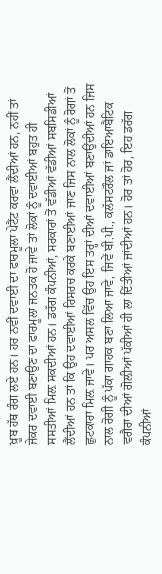ਖ਼ੂਬ ਹੱਥ ਰੰਗ ਲਏ ਹਨ। ਹਰ ਨਵੀਂ ਦਵਾਈ ਦਾ ਫਾਰਮੂਲਾ ਪੇਟੈਂਟ ਕਰਵਾ ਲੈਂਦੀਆਂ ਹਨ, ਨਹੀਂ ਤਾਂ ਜੇਕਰ ਦਵਾਈ ਬਣਾਉਣ ਦਾ ਫਾਰਮੂਲਾ ਜਨਤਕ ਹੋ ਜਾਵੇ ਤਾਂ ਲੋਕਾਂ ਨੂੰ ਦਵਾਈਆਂ ਬਹੁਤ ਹੀ ਸਸਤੀਆਂ ਮਿਲ਼ ਸਕਦੀਆਂ ਹਨ। ਡਰੱਗ ਕੰਪਨੀਆਂ, ਸਰਕਾਰਾਂ ਤੋਂ ਵੱਡੀਆਂ ਵੱਡੀਆਂ ਸਬਸਿਡੀਆਂ ਲੈਂਦੀਆਂ ਹਨ ਤਾਂ ਕਿ ਉਹ ਦਵਾਈਆਂ ਰਿਸਰਚ ਕਰਕੇ ਬਣਾਈਆਂ ਜਾਣ ਜਿਸ ਨਾਲ ਲੋਕਾਂ ਨੂੰ ਰੋਗਾਂ ਤੋਂ ਛੁਟਕਾਰਾ ਮਿਲ਼ ਜਾਵੇ। ਪਰ ਅਸਲ ਵਿੱਚ ਉਹ ਇਸ ਤਰ੍ਹਾਂ ਦੀਆਂ ਦਵਾਈਆਂ ਬਣਾਉਂਦੀਆਂ ਹਨ ਜਿਸ ਨਾਲ ਰੋਗੀ ਨੂੰ ਪੱਕਾ ਗਾਹਕ ਬਣਾ ਲਿਆ ਜਾਵੇ, ਜਿਵੇਂ ਬੀ.ਪੀ., ਕਲੱਸਟਰੌਲ ਜਾਂ ਡਾਇਆਬੈਟਿਕ ਵਗੈਰਾ ਦੀਆਂ ਗੋਲ਼ੀਆਂ ਪੱਕੀਆਂ ਹੀ ਲਾ ਦਿੱਤੀਆਂ ਜਾਂਦੀਆਂ ਹਨ। ਹੋਰ ਤਾਂ ਹੋਰ, ਇਹ ਡਰੱਗ ਕੰਪਨੀਆਂ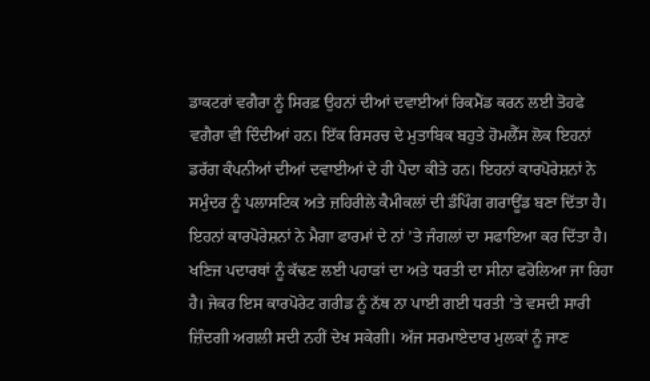ਡਾਕਟਰਾਂ ਵਗੈਰਾ ਨੂੰ ਸਿਰਫ਼ ਉਹਨਾਂ ਦੀਆਂ ਦਵਾਈਆਂ ਰਿਕਮੈਂਡ ਕਰਨ ਲਈ ਤੋਹਫੇ ਵਗੈਰਾ ਵੀ ਦਿੰਦੀਆਂ ਹਨ। ਇੱਕ ਰਿਸਰਚ ਦੇ ਮੁਤਾਬਿਕ ਬਹੁਤੇ ਹੋਮਲੈੱਸ ਲੋਕ ਇਹਨਾਂ ਡਰੱਗ ਕੰਪਨੀਆਂ ਦੀਆਂ ਦਵਾਈਆਂ ਦੇ ਹੀ ਪੈਦਾ ਕੀਤੇ ਹਨ। ਇਹਨਾਂ ਕਾਰਪੋਰੇਸ਼ਨਾਂ ਨੇ ਸਮੁੰਦਰ ਨੂੰ ਪਲਾਸਟਿਕ ਅਤੇ ਜ਼ਹਿਰੀਲੇ ਕੈਮੀਕਲਾਂ ਦੀ ਡੰਪਿੰਗ ਗਰਾਊਂਡ ਬਣਾ ਦਿੱਤਾ ਹੈ। ਇਹਨਾਂ ਕਾਰਪੋਰੇਸ਼ਨਾਂ ਨੇ ਮੈਗਾ ਫਾਰਮਾਂ ਦੇ ਨਾਂ ’ਤੇ ਜੰਗਲਾਂ ਦਾ ਸਫਾਇਆ ਕਰ ਦਿੱਤਾ ਹੈ। ਖਣਿਜ ਪਦਾਰਥਾਂ ਨੂੰ ਕੱਢਣ ਲਈ ਪਹਾੜਾਂ ਦਾ ਅਤੇ ਧਰਤੀ ਦਾ ਸੀਨਾ ਫਰੋਲਿਆ ਜਾ ਰਿਹਾ ਹੈ। ਜੇਕਰ ਇਸ ਕਾਰਪੋਰੇਟ ਗਰੀਡ ਨੂੰ ਨੱਥ ਨਾ ਪਾਈ ਗਈ ਧਰਤੀ ’ਤੇ ਵਸਦੀ ਸਾਰੀ ਜ਼ਿੰਦਗੀ ਅਗਲੀ ਸਦੀ ਨਹੀਂ ਦੇਖ ਸਕੇਗੀ। ਅੱਜ ਸਰਮਾਏਦਾਰ ਮੁਲਕਾਂ ਨੂੰ ਜਾਣ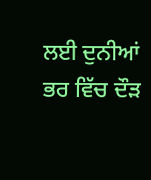ਲਈ ਦੁਨੀਆਂ ਭਰ ਵਿੱਚ ਦੌੜ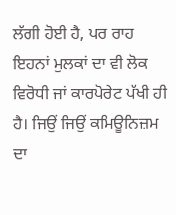ਲੱਗੀ ਹੋਈ ਹੈ, ਪਰ ਰਾਹ ਇਹਨਾਂ ਮੁਲਕਾਂ ਦਾ ਵੀ ਲੋਕ ਵਿਰੋਧੀ ਜਾਂ ਕਾਰਪੋਰੇਟ ਪੱਖੀ ਹੀ ਹੈ। ਜਿਉਂ ਜਿਉਂ ਕਮਿਊਨਿਜ਼ਮ ਦਾ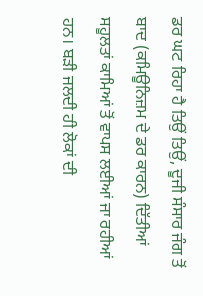ਡਰ ਘਟ ਰਿਹਾ ਹੈ ਤਿਉਂ ਤਿਉਂ, ਦੂਜੀ ਸੰਸਾਰ ਜੰਗ ਤੋਂ ਬਾਦ (ਕਮਿਊਨਿਜ਼ਮ ਦੇ ਡਰ ਕਾਰਨ) ਦਿੱਤੀਆਂ ਸਹੂਲਤਾਂ ਕਾਮਿਆਂ ਤੋਂ ਵਾਪਸ ਲਈਆਂ ਜਾ ਰਹੀਆਂ ਹਨ। ਬੜੀ ਜਲਦੀ ਹੀ ਲੋਕਾਂ ਦੀ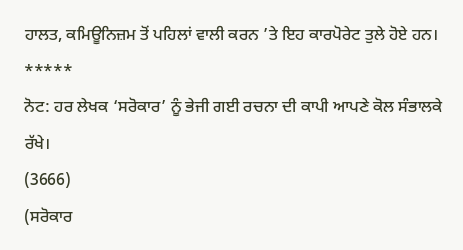ਹਾਲਤ, ਕਮਿਊਨਿਜ਼ਮ ਤੋਂ ਪਹਿਲਾਂ ਵਾਲੀ ਕਰਨ ’ਤੇ ਇਹ ਕਾਰਪੋਰੇਟ ਤੁਲੇ ਹੋਏ ਹਨ।
*****
ਨੋਟ: ਹਰ ਲੇਖਕ ‘ਸਰੋਕਾਰ’ ਨੂੰ ਭੇਜੀ ਗਈ ਰਚਨਾ ਦੀ ਕਾਪੀ ਆਪਣੇ ਕੋਲ ਸੰਭਾਲਕੇ ਰੱਖੇ।
(3666)
(ਸਰੋਕਾਰ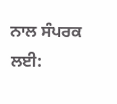ਨਾਲ ਸੰਪਰਕ ਲਈ: